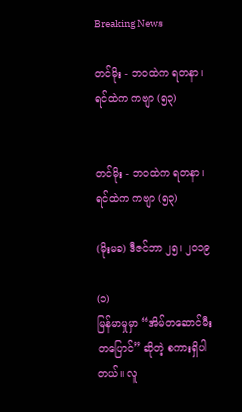Breaking News

တင်မိုး - ဘဝထဲက ရတနာ၊ ရင်ထဲက ကဗျာ (၅၃)


တင်မိုး - ဘဝထဲက ရတနာ၊ ရင်ထဲက ကဗျာ (၅၃)

(မိုးမခ) ဒီဇင်ဘာ ၂၅၊ ၂၀၁၉

(၁)
မြန်မာမှုမှာ “အိမ်တဆောင်မီးတပြောင်” ဆိုတဲ့ စကားရှိပါတယ်။ လူ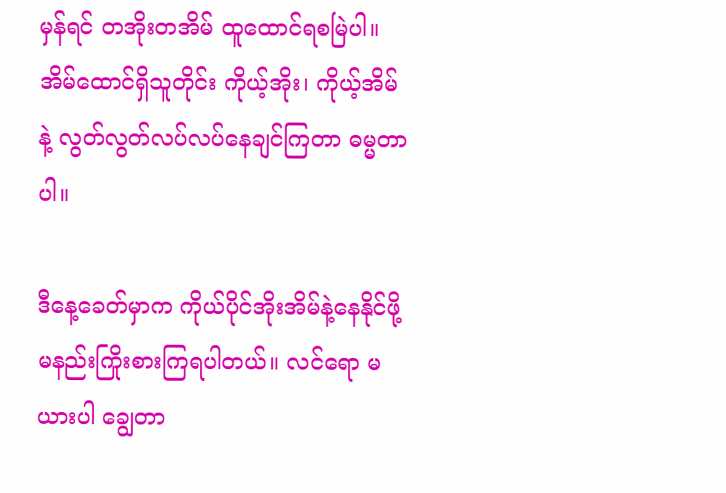မှန်ရင် တအိုးတအိမ် ထူထောင်ရစမြဲပါ။ အိမ်ထောင်ရှိသူတိုင်း ကိုယ့်အိုး၊ ကိုယ့်အိမ်နဲ့ လွတ်လွတ်လပ်လပ်နေချင်ကြတာ ဓမ္မတာပါ။

ဒီနေ့ခေတ်မှာက ကိုယ်ပိုင်အိုးအိမ်နဲ့နေနိုင်ဖို့ မနည်းကြိုးစားကြရပါတယ်။ လင်ရော မယားပါ ချွေတာ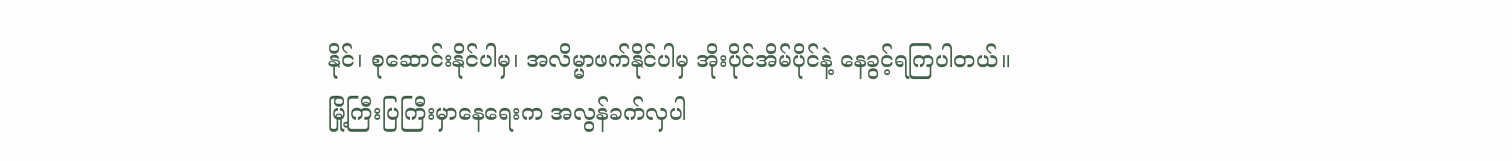နိုင်၊ စုဆောင်းနိုင်ပါမှ၊ အလိမ္မာဖက်နိုင်ပါမှ အိုးပိုင်အိမ်ပိုင်နဲ့ နေခွင့်ရကြပါတယ်။ မြို့ကြီးပြကြီးမှာနေရေးက အလွန်ခက်လှပါ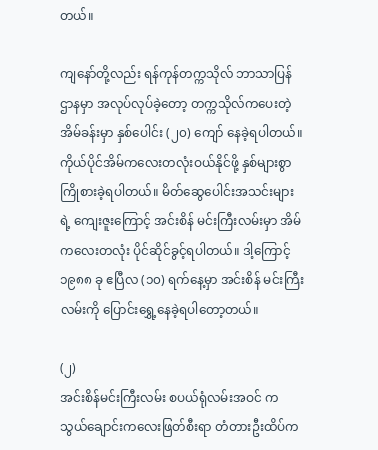တယ်။

ကျနော်တို့လည်း ရန်ကုန်တက္ကသိုလ် ဘာသာပြန်ဌာနမှာ အလုပ်လုပ်ခဲ့တော့ တက္ကသိုလ်ကပေးတဲ့ အိမ်ခန်းမှာ နှစ်ပေါင်း (၂၀) ကျော် နေခဲ့ရပါတယ်။ ကိုယ်ပိုင်အိမ်ကလေးတလုံးဝယ်နိုင်ဖို့ နှစ်များစွာ ကြိုစားခဲ့ရပါတယ်။ မိတ်ဆွေပေါင်းအသင်းများရဲ့ ကျေးဇူးကြောင့် အင်းစိန် မင်းကြီးလမ်းမှာ အိမ်ကလေးတလုံး ပိုင်ဆိုင်ခွင့်ရပါတယ်။ ဒါ့ကြောင့် ၁၉၈၈ ခု ဧပြီလ (၁၀) ရက်နေ့မှာ အင်းစိန် မင်းကြီးလမ်းကို ပြောင်းရွှေ့နေခဲ့ရပါတော့တယ်။

(၂)
အင်းစိန်မင်းကြီးလမ်း စပယ်ရုံလမ်းအဝင် ကသွယ်ချောင်းကလေးဖြတ်စီးရာ တံတားဦးထိပ်က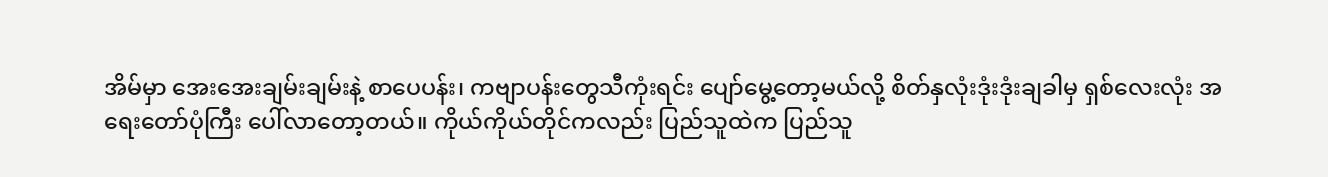အိမ်မှာ အေးအေးချမ်းချမ်းနဲ့ စာပေပန်း၊ ကဗျာပန်းတွေသီကုံးရင်း ပျော်မွေ့တော့မယ်လို့ စိတ်နှလုံးဒုံးဒုံးချခါမှ ရှစ်လေးလုံး အရေးတော်ပုံကြီး ပေါ်လာတော့တယ်။ ကိုယ်ကိုယ်တိုင်ကလည်း ပြည်သူထဲက ပြည်သူ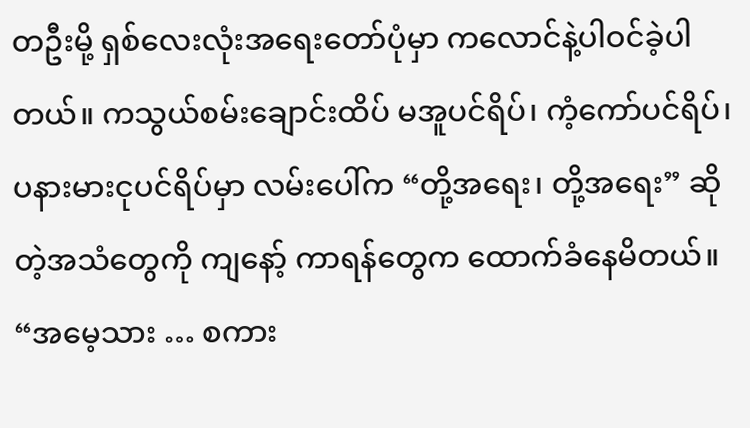တဦးမို့ ရှစ်လေးလုံးအရေးတော်ပုံမှာ ကလောင်နဲ့ပါဝင်ခဲ့ပါတယ်။ ကသွယ်စမ်းချောင်းထိပ် မအူပင်ရိပ်၊ ကံ့ကော်ပင်ရိပ်၊ ပနားမားငုပင်ရိပ်မှာ လမ်းပေါ်က “တို့အရေး၊ တို့အရေး” ဆိုတဲ့အသံတွေကို ကျနော့် ကာရန်တွေက ထောက်ခံနေမိတယ်။ “အမေ့သား … စကား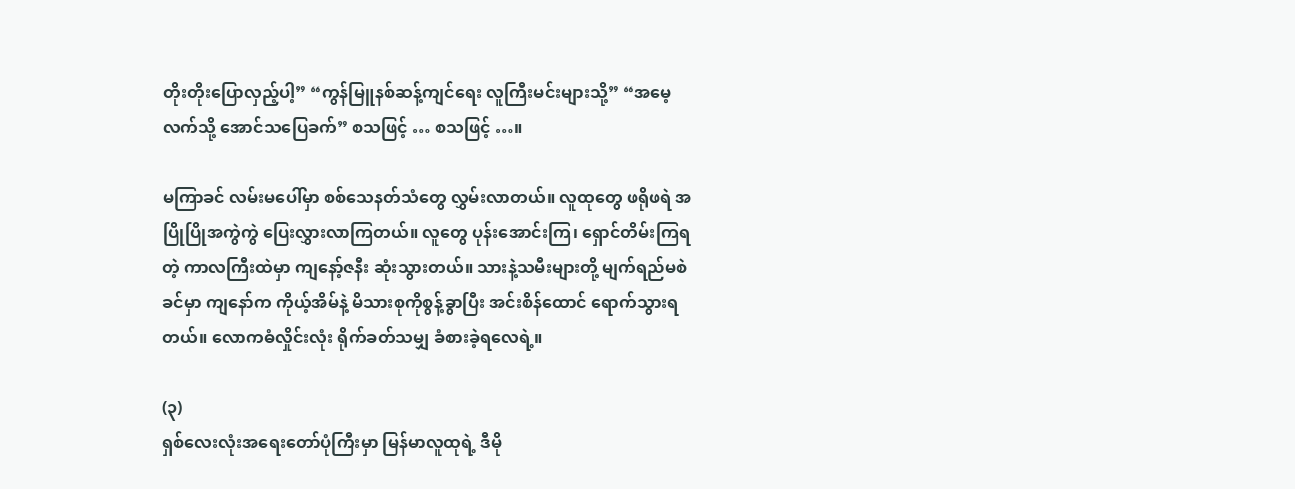တိုးတိုးပြောလှည့်ပါ့” “ကွန်မြူနစ်ဆန့်ကျင်ရေး လူကြီးမင်းများသို့” “အမေ့လက်သို့ အောင်သပြေခက်” စသဖြင့် … စသဖြင့် …။

မကြာခင် လမ်းမပေါ်မှာ စစ်သေနတ်သံတွေ လွှမ်းလာတယ်။ လူထုတွေ ဖရိုဖရဲ အပြိုပြိုအကွဲကွဲ ပြေးလွှားလာကြတယ်။ လူတွေ ပုန်းအောင်းကြ၊ ရှောင်တိမ်းကြရတဲ့ ကာလကြီးထဲမှာ ကျနော့်ဇနီး ဆုံးသွားတယ်။ သားနဲ့သမီးများတို့ မျက်ရည်မစဲခင်မှာ ကျနော်က ကိုယ့်အိမ်နဲ့ မိသားစုကိုစွန့်ခွာပြီး အင်းစိန်ထောင် ရောက်သွားရတယ်။ လောကဓံလှိုင်းလုံး ရိုက်ခတ်သမျှ ခံစားခဲ့ရလေရဲ့။

(၃)
ရှစ်လေးလုံးအရေးတော်ပုံကြီးမှာ မြန်မာလူထုရဲ့ ဒီမို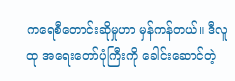ကရေစီတောင်းဆိုမှုဟာ မှန်ကန်တယ်။ ဒီလူထု အရေးတော်ပုံကြီးကို ခေါင်းဆောင်တဲ့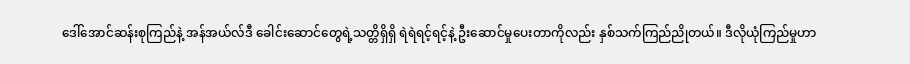ဒေါ်အောင်ဆန်းစုကြည်နဲ့ အန်အယ်လ်ဒီ ခေါင်းဆောင်တွေရဲ့သတ္တိရှိရှိ ရဲရဲရင့်ရင့်နဲ့ ဦးဆောင်မှုပေးတာကိုလည်း နှစ်သက်ကြည်ညိုတယ်။ ဒီလိုယုံကြည်မှုဟာ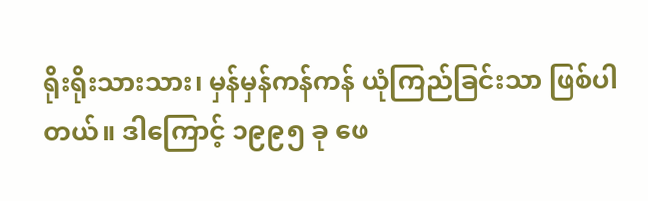ရိုးရိုးသားသား၊ မှန်မှန်ကန်ကန် ယုံကြည်ခြင်းသာ ဖြစ်ပါတယ်။ ဒါကြောင့် ၁၉၉၅ ခု ဖေ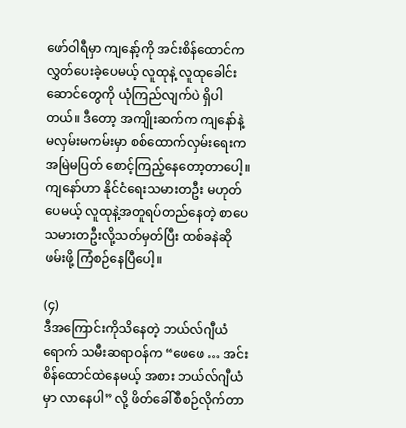ဖော်ဝါရီမှာ ကျနော့်ကို အင်းစိန်ထောင်က လွှတ်ပေးခဲ့ပေမယ့် လူထုနဲ့ လူထုခေါင်းဆောင်တွေကို ယုံကြည်လျက်ပဲ ရှိပါတယ်။ ဒီတော့ အကျိုးဆက်က ကျနော်နဲ့ မလှမ်းမကမ်းမှာ စစ်ထောက်လှမ်းရေးက အမြဲမပြတ် စောင့်ကြည့်နေတော့တာပေါ့။ ကျနော်ဟာ နိုင်ငံရေးသမားတဦး မဟုတ်ပေမယ့် လူထုနဲ့အတူရပ်တည်နေတဲ့ စာပေသမားတဦးလို့သတ်မှတ်ပြီး ထစ်ခနဲဆို ဖမ်းဖို့ ကြံစဉ်နေပြီပေါ့။

(၄)
ဒီအကြောင်းကိုသိနေတဲ့ ဘယ်လ်ဂျီယံရောက် သမီးဆရာဝန်က “ဖေဖေ … အင်းစိန်ထောင်ထဲနေမယ့် အစား ဘယ်လ်ဂျီယံမှာ လာနေပါ” လို့ ဖိတ်ခေါ်စီစဉ်လိုက်တာ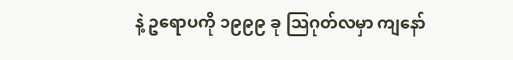နဲ့ ဥရောပကို ၁၉၉၉ ခု သြဂုတ်လမှာ ကျနော်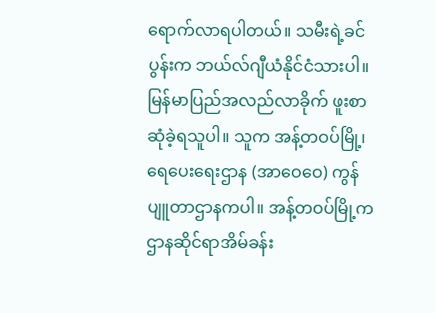ရောက်လာရပါတယ်။ သမီးရဲ့ခင်ပွန်းက ဘယ်လ်ဂျီယံနိုင်ငံသားပါ။ မြန်မာပြည်အလည်လာခိုက် ဖူးစာဆုံခဲ့ရသူပါ။ သူက အန့်တဝပ်မြို့၊ ရေပေးရေးဌာန (အာဝေဝေ) ကွန်ပျူတာဌာနကပါ။ အန့်တဝပ်မြို့က ဌာနဆိုင်ရာအိမ်ခန်း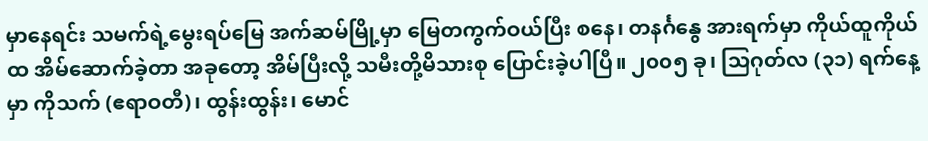မှာနေရင်း သမက်ရဲ့မွေးရပ်မြေ အက်ဆမ်မြို့မှာ မြေတကွက်ဝယ်ပြီး စနေ၊ တနင်္ဂနွေ အားရက်မှာ ကိုယ်ထူကိုယ်ထ အိမ်ဆောက်ခဲ့တာ အခုတော့ အိမ်ပြီးလို့ သမီးတို့မိသားစု ပြောင်းခဲ့ပါပြီ။ ၂၀၀၅ ခု၊ သြဂုတ်လ (၃၁) ရက်နေ့မှာ ကိုသက် (ဧရာဝတီ)၊ ထွန်းထွန်း၊ မောင်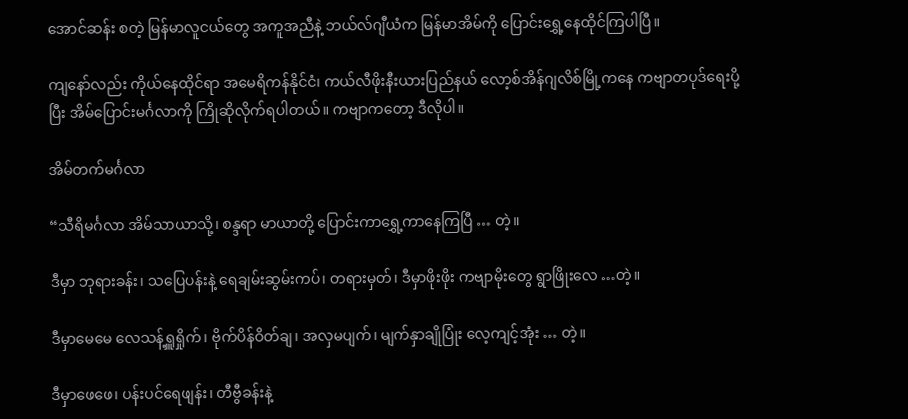အောင်ဆန်း စတဲ့ မြန်မာလူငယ်တွေ အကူအညီနဲ့ ဘယ်လ်ဂျီယံက မြန်မာအိမ်ကို ပြောင်းရွှေ့နေထိုင်ကြပါပြီ။

ကျနော်လည်း ကိုယ်နေထိုင်ရာ အမေရိကန်နိုင်ငံ၊ ကယ်လီဖိုးနီးယားပြည်နယ် လော့စ်အိန်ဂျလိစ်မြို့ကနေ ကဗျာတပုဒ်ရေးပို့ပြီး အိမ်ပြောင်းမင်္ဂလာကို ကြိုဆိုလိုက်ရပါတယ်။ ကဗျာကတော့ ဒီလိုပါ။

အိမ်တက်မင်္ဂလာ

“သီရိမင်္ဂလာ အိမ်သာယာသို့၊ စန္ဒရာ မာယာတို့ ပြောင်းကာရွှေ့ကာနေကြပြီ … တဲ့။

ဒီမှာ ဘုရားခန်း၊ သပြေပန်းနဲ့ ရေချမ်းဆွမ်းကပ်၊ တရားမှတ်၊ ဒီမှာဖိုးဖိုး ကဗျာမိုးတွေ ရွာဖြိုးလေ …တဲ့။

ဒီမှာမေမေ လေသန့်ရှူရှိုက်၊ ဗိုက်ပိန်ဝိတ်ချ၊ အလှမပျက်၊ မျက်နှာချိုပြုံး လေ့ကျင့်အုံး … တဲ့။

ဒီမှာဖေဖေ၊ ပန်းပင်ရေဖျန်း၊ တီဗွီခန်းနဲ့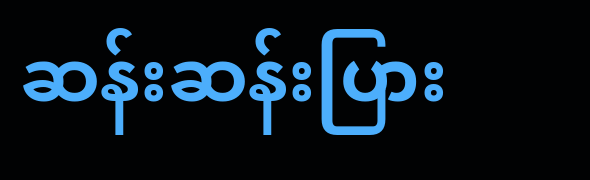ဆန်းဆန်းပြား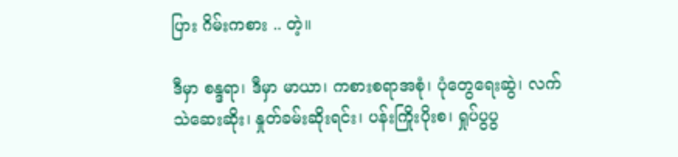ပြား ဂိမ်းကစား .. တဲ့။

ဒီမှာ စန္ဒရာ၊ ဒီမှာ မာယာ၊ ကစားစရာအစုံ၊ ပုံတွေရေးဆွဲ၊ လက်သဲဆေးဆိုး၊ နှုတ်ခမ်းဆိုးရင်း၊ ပန်းကြိုးပိုးစ၊ ရှုပ်ပွပွ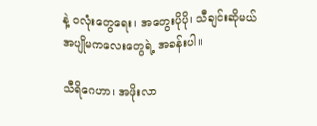နဲ့ ၀လုံးတွေရေး၊ အတွေးပိုပို၊ သီချင်းဆိုမယ် အပျိုမကလေးတွေရဲ့ အခန်းပါ။

သီရိဂေဟာ၊ အဖိုးလာ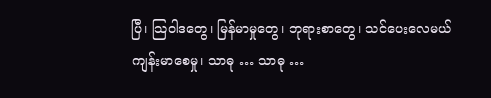ပြီ၊ သြဝါဒတွေ၊ မြန်မာမှုတွေ၊ ဘုရားစာတွေ၊ သင်ပေးလေမယ် ကျန်းမာစေမှု၊ သာဓု … သာဓု …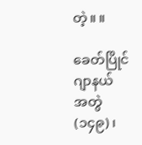တဲ့။ ။

ခေတ်ပြိုင်ဂျာနယ် အတွဲ (၁၄၉)၊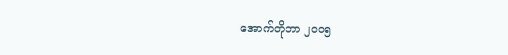အောက်တိုဘာ ၂၀၀၅